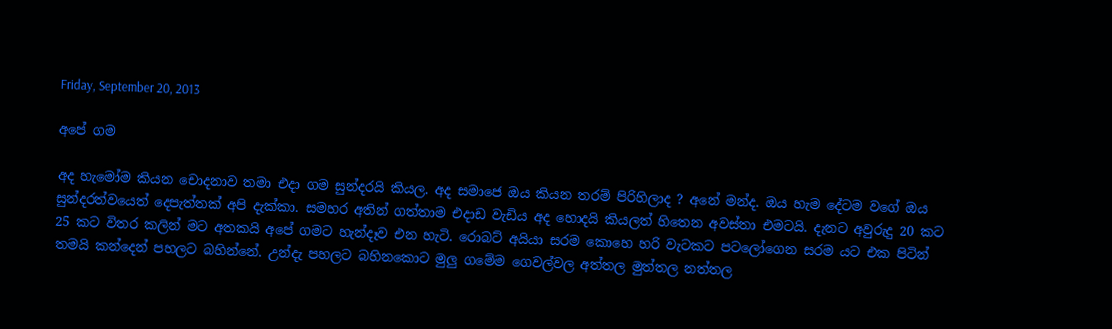Friday, September 20, 2013

අපේ ගම

අද හැමෝම කියන චොදනාව තමා එදා ගම සුන්දරයි කියල. අද සමාජෙ ඔය කියන තරම් පිරිහිලාද ? අනේ මන්ද. ඔය හැම දේටම වගේ ඔය සුන්දරත්වයෙත් දෙපැත්තක් අපි දැක්කා. සමහර අතින් ගත්තාම එදාඩ වැඩිය අද හොදයි කියලත් හිතෙන අවස්තා එමටයි. දැනට අවුරුදු 20 කට 25 කට විතර කලින් මට අතකයි අපේ ගමට හැන්දෑව එන හැටි. රොබට් අයියා සරම කොහෙ හරි වැටකට පටලෝගෙන සරම යට එක පිටින් තමයි කන්දෙන් පහලට බහින්නේ. උන්දැ පහලට බහිනකොට මුලු ගමේම ගෙවල්වල අත්තල මුත්තල නත්තල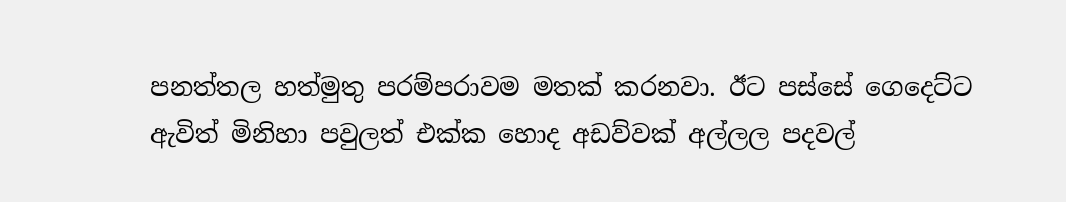පනත්තල හත්මුතු පරම්පරාවම මතක් කරනවා. ඊට පස්සේ ගෙදෙට්ට ඇවිත් මිනිහා පවුලත් එක්ක හොද අඩව්වක් අල්ලල පදවල්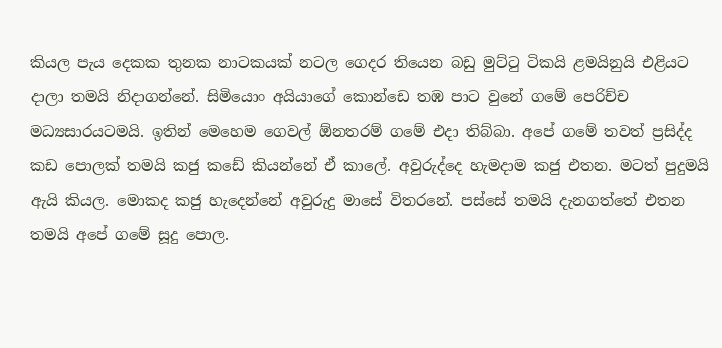කියල පැය දෙකක තුනක නාටකයක් නටල ගෙදර තියෙන බඩු මුට්ටු ටිකයි ළමයිනුයි එළියට දාලා තමයි නිදාගන්නේ. සිමියොං අයියාගේ කොන්ඩෙ තඹ පාට වුනේ ගමේ පෙරිච්ච මධ්‍යසාරයටමයි. ඉතින් මෙහෙම ගෙවල් ඕනතරම් ගමේ එදා තිබ්බා. අපේ ගමේ තවත් ප්‍රසිද්ද කඩ පොලක් තමයි කජු කඩේ කියන්නේ ඒ කාලේ. අවුරුද්දෙ හැමදාම කජු එතන. මටත් පුදුමයි ඇයි කියල. මොකද කජු හැදෙන්නේ අවුරුදු මාසේ විතරනේ. පස්සේ තමයි දැනගත්තේ එතන තමයි අපේ ගමේ සූදු පොල.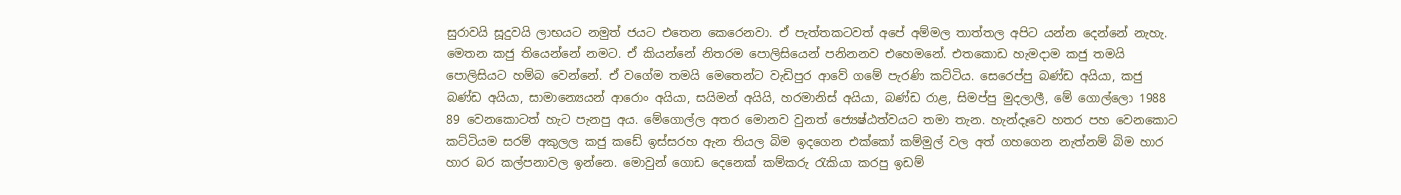සුරාවයි සූදුවයි ලාභයට නමුත් ජයට එතෙන කෙරෙනවා. ඒ පැත්තකටවත් අපේ අම්මල තාත්තල අපිට යන්න දෙන්නේ නැහැ. මෙතන කජු තියෙන්නේ නමට. ඒ කියන්නේ නිතරම පොලිසියෙන් පනිනනව එහෙමනේ. එතකොඩ හැමදාම කජු තමයි පොලිසියට හම්බ වෙන්නේ. ඒ වගේම තමයි මෙතෙන්ට වැඩිපුර ආවේ ගමේ පැරණි කට්ටිය. සෙරෙප්පු බණ්ඩ අයියා, කජු බණ්ඩ අයියා, සාමාන්‍යෙයන් ආරොං අයියා, සයිමන් අයියි, හරමානිස් අයියා, බණ්ඩ රාළ, සිමප්පු මුදලාලී, මේ ගොල්ලො 1988 89 වෙනකොටත් හැට පැනපු අය. මේගොල්ල අතර මොනව වුනත් ජ්‍යෙෂ්ඨත්වයට තමා තැන. හැන්දෑවෙ හතර පහ වෙනකොට කට්ටියම සරම් අකුලල කජු කඩේ ඉස්සරහ ඇන තියල බිම ඉදගෙන එක්කෝ කම්මුල් වල අත් ගහගෙන නැත්නම් බිම හාර හාර බර කල්පනාවල ඉන්නෙ. මොවුන් ගොඩ දෙනෙක් කම්කරු රැකියා කරපු ඉඩම්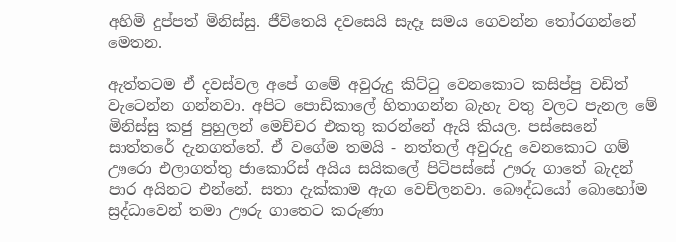අහිමි දුප්පත් මිනිස්සු. ජීවිතෙයි දවසෙයි සැදෑ සමය ගෙවන්න තෝරගන්නේ මෙතන.

ඇත්තටම ඒ දවස්වල අපේ ගමේ අවුරුදු කිට්ටු වෙනකොට කසිප්පු වඩිත් වැටෙන්න ගන්නවා. අපිට පොඩිකාලේ හිතාගන්න බැහැ වතු වලට පැනල මේ මිනිස්සු කජු පුහුලන් මෙච්චර එකතු කරන්නේ ඇයි කියල. පස්සෙනේ සාත්තරේ දැනගත්තේ. ඒ වගේම තමයි - නත්තල් අවුරුදු වෙනකොට ගම් ඌරො එලාගත්තු ජාකොරිස් අයිය සයිකලේ පිටිපස්සේ ඌරු ගාතේ බැදන් පාර අයිනට එන්නේ. සතා දැක්කාම ඇග වෙච්ලනවා. බෞද්ධයෝ බොහෝම ස්‍රද්ධාවෙන් තමා ඌරු ගාතෙට කරුණා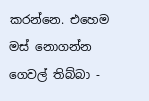කරන්නෙ. එහෙම මස් නොගන්න ගෙවල් තිබ්බා -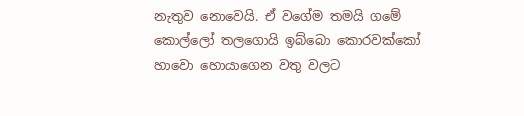නැතුව නොවෙයි. ඒ වගේම තමයි ගමේ කොල්ලෝ තලගොයි ඉබ්බො කොරවක්කෝ හාවො හොයාගෙන වතු වලට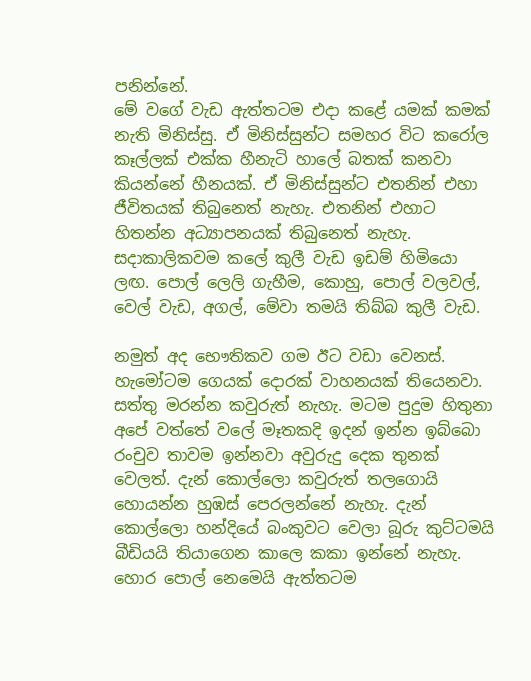පනින්නේ.
මේ වගේ වැඩ ඇත්තටම එදා කළේ යමක් කමක් නැති මිනිස්සු. ඒ මිනිස්සුන්ට සමහර විට කරෝල කෑල්ලක් එක්ක හීනැටි හාලේ බතක් කනවා කියන්නේ හීනයක්. ඒ මිනිස්සුන්ට එතනින් එහා ජීවිතයක් තිබුනෙත් නැහැ. එතනින් එහාට හිතන්න අධ්‍යාපනයක් තිබුනෙත් නැහැ. සදාකාලිකවම කලේ කුලී වැඩ ඉඩම් හිමියො ලඟ. පොල් ලෙලි ගැහීම, කොහු, පොල් වලවල්, වෙල් වැඩ, අගල්, මේවා තමයි තිබ්බ කුලී වැඩ.

නමුත් අද භෞතිකව ගම ඊට වඩා වෙනස්. හැමෝටම ගෙයක් දොරක් වාහනයක් තියෙනවා. සත්තු මරන්න කවුරුත් නැහැ. මටම පුදුම හිතුනා අපේ වත්තේ වලේ මෑතකදි ඉදන් ඉන්න ඉබ්බො රංචුව තාවම ඉන්නවා අවුරුදු දෙක තුනක් වෙලත්. දැන් කොල්ලො කවුරුත් තලගොයි හොයන්න හුඹස් පෙරලන්නේ නැහැ. දැන් කොල්ලො හන්දියේ බංකුවට වෙලා බූරු කුට්ටමයි බීඩියයි තියාගෙන කාලෙ කකා ඉන්නේ නැහැ. හොර පොල් නෙමෙයි ඇත්තටම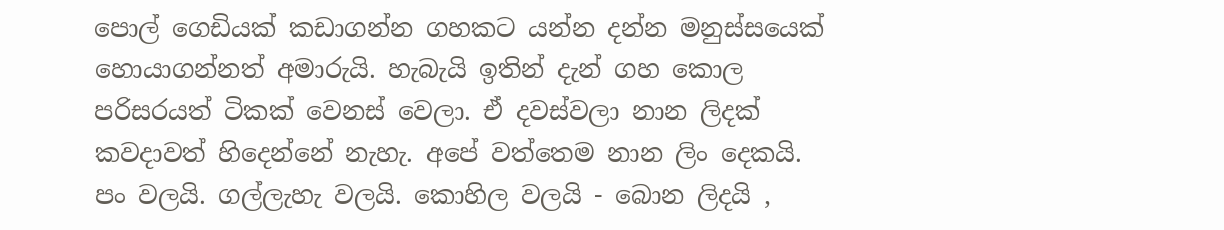පොල් ගෙඩියක් කඩාගන්න ගහකට යන්න දන්න මනුස්සයෙක් හොයාගන්නත් අමාරුයි. හැබැයි ඉතින් දැන් ගහ කොල පරිසරයත් ටිකක් වෙනස් වෙලා. ඒ දවස්වලා නාන ලිදක් කවදාවත් හිදෙන්නේ නැහැ. අපේ වත්තෙම නාන ලිං දෙකයි. පං වලයි. ගල්ලැහැ වලයි. කොහිල වලයි - බොන ලිදයි ,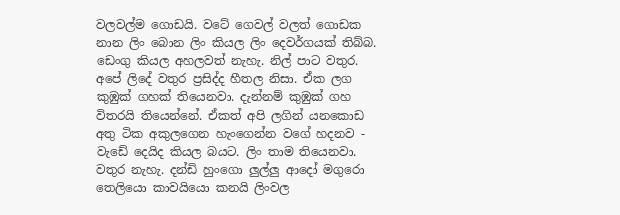වලවල්ම ගොඩයි. වටේ ගෙවල් වලත් ගොඩක නාන ලිං බොන ලිං කියල ලිං දෙවර්ගයක් තිබ්බ. ඩෙංගු කියල අහලවත් නැහැ. නිල් පාට වතුර. අපේ ලිදේ වතුර ප්‍රසිද්ද හීතල නිසා. ඒක ලග කුඹුක් ගහක් තියෙනවා. දැන්නම් කුඹුක් ගහ විතරයි තියෙන්නේ. ඒකත් අපි ලගින් යනකොඩ අතු ටික අකුලගෙන හැංගෙන්න වගේ හදනව - වැඩේ දෙයිද කියල බයට. ලිං තාම තියෙනවා. වතුර නැහැ. දන්ඩි හුංගො ලුල්ලු ආදෝ මගුරො තෙලියො කාවයියො කනයි ලිංවල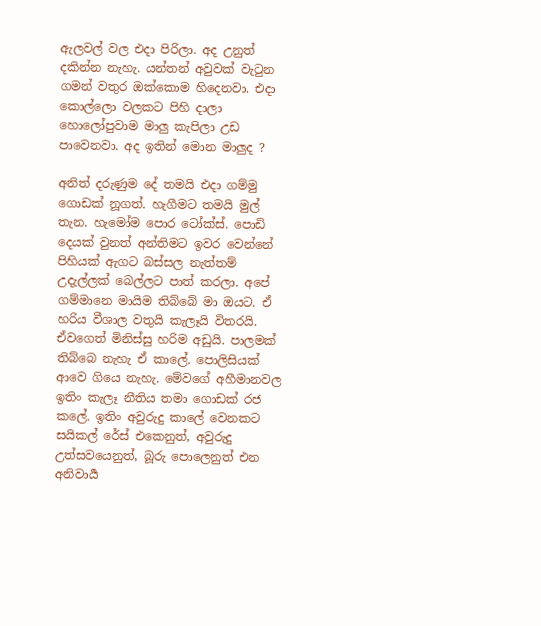ඇලවල් වල එදා පිරිලා. අද උනුත් දකින්න නැහැ. යන්තන් අවුවක් වැටුන ගමන් වතුර ඔක්කොම හිදෙනවා. එදා කොල්ලො වලකට පිහි දාලා හොලෝපුවාම මාලු කැපිලා උඩ පාවෙනවා. අද ඉතින් මොන මාලුද ?

අනිත් දරුණුම දේ තමයි එදා ගම්මු ගොඩක් නූගත්. හැගීමට තමයි මුල් තැන. හැමෝම පොර ටෝක්ස්. පොඩි දෙයක් වුනත් අන්තිමට ඉවර වෙන්නේ පිහියක් ඇගට බස්සල නැත්තම් උදැල්ලක් බෙල්ලට පාත් කරලා. අපේ ගම්මානෙ මායිම තිබ්බේ මා ඔයට. ඒ හරිය වීශාල වතුයි කැලෑයි විතරයි. ඒවගෙත් මිනිස්සු හරිම අඩුයි. පාලමක් තිබ්බෙ නැහැ ඒ කාලේ. පොලිසියක් ආවෙ ගියෙ නැහැ. මේවගේ අහීමානවල ඉතිං කැලෑ නීතිය තමා ගොඩක් රජ කලේ. ඉතිං අවුරුදු කාලේ වෙනකට සයිකල් රේස් එකෙනුත්, අවුරුදු උත්සවයෙනුත්, බූරු පොලෙනුත් එන අනිවාර්‍ය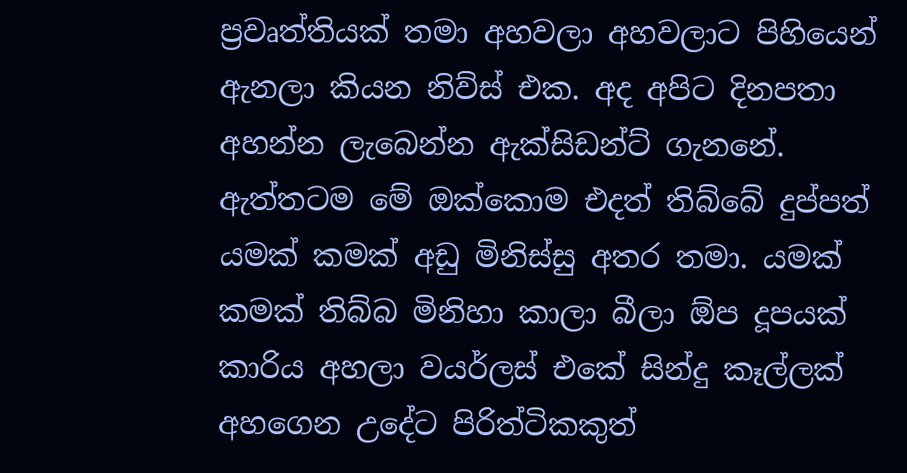ප්‍රවෘත්තියක් තමා අහවලා අහවලාට පිහියෙන් ඇනලා කියන නිව්ස් එක. අද අපිට දිනපතා අහන්න ලැබෙන්න ඇක්සිඩන්ට් ගැනනේ. ඇත්තටම මේ ඔක්කොම එදත් තිබ්බේ දුප්පත් යමක් කමක් අඩු මිනිස්සු අතර තමා. යමක් කමක් තිබ්බ මිනිහා කාලා බීලා ඕප දූපයක් කාරිය අහලා වයර්ලස් එකේ සින්දු කෑල්ලක් අහගෙන උදේට පිරිත්ටිකකුත්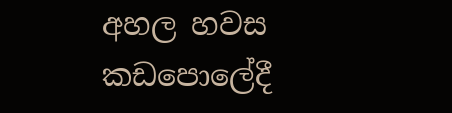අහල හවස කඩපොලේදී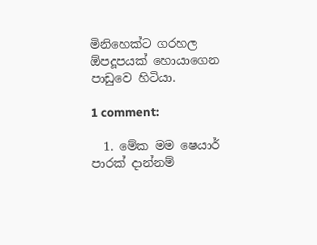මිනිහෙක්ට ගරහල ඕපදූපයක් හොයාගෙන පාඩුවෙ හිටියා.

1 comment:

  1. මේක මම ෂෙයාර් පාරක් දාන්නම්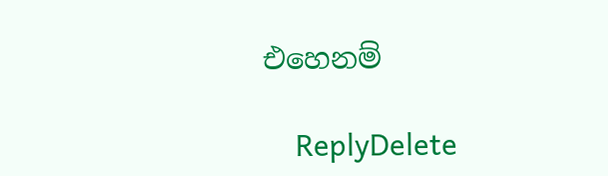එහෙනම්

    ReplyDelete